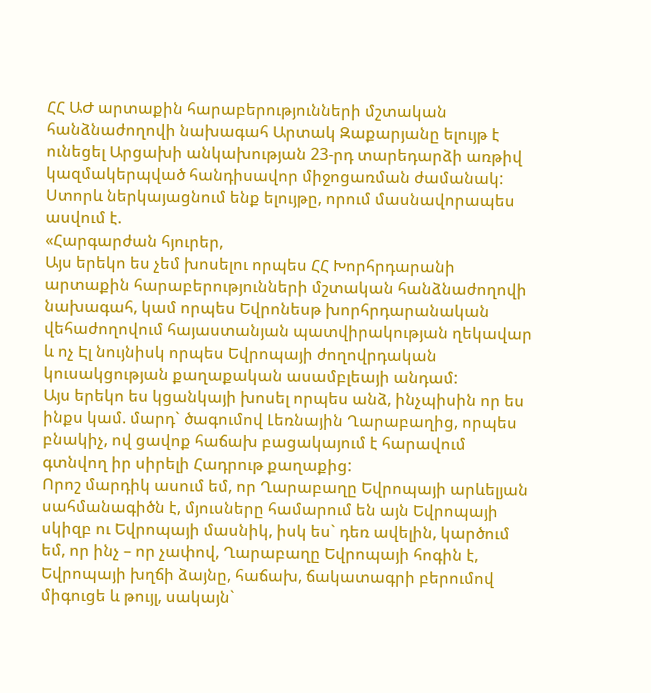ՀՀ ԱԺ արտաքին հարաբերությունների մշտական հանձնաժողովի նախագահ Արտակ Զաքարյանը ելույթ է ունեցել Արցախի անկախության 23-րդ տարեդարձի առթիվ կազմակերպված հանդիսավոր միջոցառման ժամանակ:
Ստորև ներկայացնում ենք ելույթը, որում մասնավորապես ասվում է.
«Հարգարժան հյուրեր,
Այս երեկո ես չեմ խոսելու որպես ՀՀ Խորհրդարանի արտաքին հարաբերությունների մշտական հանձնաժողովի նախագահ, կամ որպես Եվրոնեսթ խորհրդարանական վեհաժողովում հայաստանյան պատվիրակության ղեկավար և ոչ Էլ նույնիսկ որպես Եվրոպայի ժողովրդական կուսակցության քաղաքական ասամբլեայի անդամ:
Այս երեկո ես կցանկայի խոսել որպես անձ, ինչպիսին որ ես ինքս կամ. մարդ` ծագումով Լեռնային Ղարաբաղից, որպես բնակիչ, ով ցավոք հաճախ բացակայում է հարավում գտնվող իր սիրելի Հադրութ քաղաքից:
Որոշ մարդիկ ասում եմ, որ Ղարաբաղը Եվրոպայի արևելյան սահմանագիծն է, մյուսները համարում են այն Եվրոպայի սկիզբ ու Եվրոպայի մասնիկ, իսկ ես` դեռ ավելին, կարծում եմ, որ ինչ – որ չափով, Ղարաբաղը Եվրոպայի հոգին է, Եվրոպայի խղճի ձայնը, հաճախ, ճակատագրի բերումով միգուցե և թույլ, սակայն`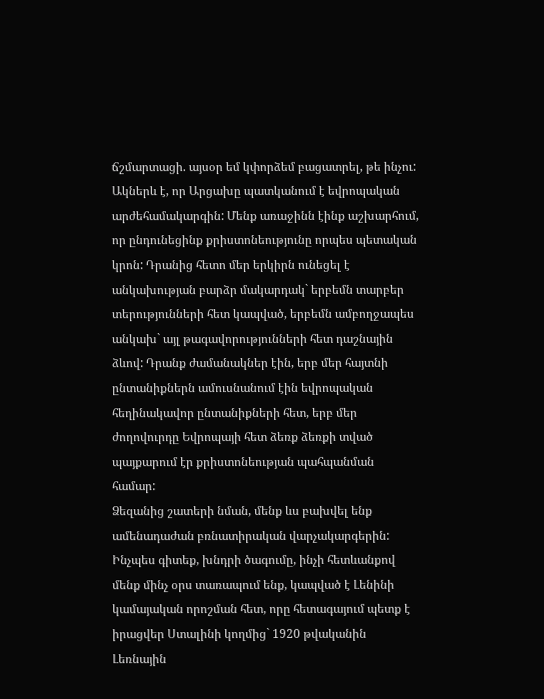ճշմարտացի. այսօր եմ կփորձեմ բացատրել, թե ինչու:
Ակներև է, որ Արցախը պատկանում է եվրոպական արժեհամակարգին: Մենք առաջինն էինք աշխարհում, որ ընդունեցինք քրիստոնեությունը որպես պետական կրոն: Դրանից հետո մեր երկիրն ունեցել է անկախության բարձր մակարդակ` երբեմն տարբեր տերությունների հետ կապված, երբեմն ամբողջապես անկախ` այլ թագավորությունների հետ դաշնային ձևով: Դրանք ժամանակներ էին, երբ մեր հայտնի ընտանիքներն ամուսնանում էին եվրոպական հեղինակավոր ընտանիքների հետ, երբ մեր ժողովուրդը Եվրոպայի հետ ձեռք ձեռքի տված պայքարում էր քրիստոնեության պահպանման համար:
Ձեզանից շատերի նման, մենք ևս բախվել ենք ամենադաժան բռնատիրական վարչակարգերին: Ինչպես գիտեք, խնդրի ծագումը, ինչի հետևանքով մենք մինչ օրս տառապում ենք, կապված է Լենինի կամայական որոշման հետ, որը հետագայում պետք է իրացվեր Ստալինի կողմից` 1920 թվականին Լեռնային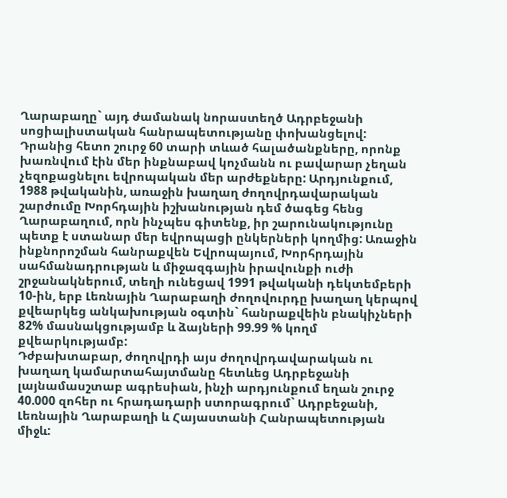Ղարաբաղը` այդ ժամանակ նորաստեղծ Ադրբեջանի սոցիալիստական հանրապետությանը փոխանցելով: Դրանից հետո շուրջ 60 տարի տևած հալածանքները, որոնք խառնվում էին մեր ինքնաբավ կոչմանն ու բավարար չեղան չեզոքացնելու եվրոպական մեր արժեքները: Արդյունքում, 1988 թվականին, առաջին խաղաղ ժողովրդավարական շարժումը Խորհդային իշխանության դեմ ծագեց հենց Ղարաբաղում, որն ինչպես գիտենք, իր շարունակությունը պետք է ստանար մեր եվրոպացի ընկերների կողմից: Առաջին ինքնորոշման հանրաքվեն Եվրոպայում, Խորհրդային սահմանադրության և միջազգային իրավունքի ուժի շրջանակներում, տեղի ունեցավ 1991 թվականի դեկտեմբերի 10-ին, երբ Լեռնային Ղարաբաղի ժողովուրդը խաղաղ կերպով քվեարկեց անկախության օգտին` հանրաքվեին բնակիչների 82% մասնակցությամբ և ձայների 99.99 % կողմ քվեարկությամբ:
Դժբախտաբար, ժողովրդի այս ժողովրդավարական ու խաղաղ կամարտահայտմանը հետևեց Ադրբեջանի լայնամասշտաբ ագրեսիան, ինչի արդյունքում եղան շուրջ 40.000 զոհեր ու հրադադարի ստորագրում` Ադրբեջանի, Լեռնային Ղարաբաղի և Հայաստանի Հանրապետության միջև: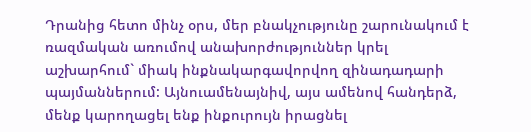Դրանից հետո մինչ օրս, մեր բնակչությունը շարունակում է ռազմական առումով անախորժություններ կրել աշխարհում` միակ ինքնակարգավորվող զինադադարի պայմաններում: Այնուամենայնիվ, այս ամենով հանդերձ, մենք կարողացել ենք ինքուրույն իրացնել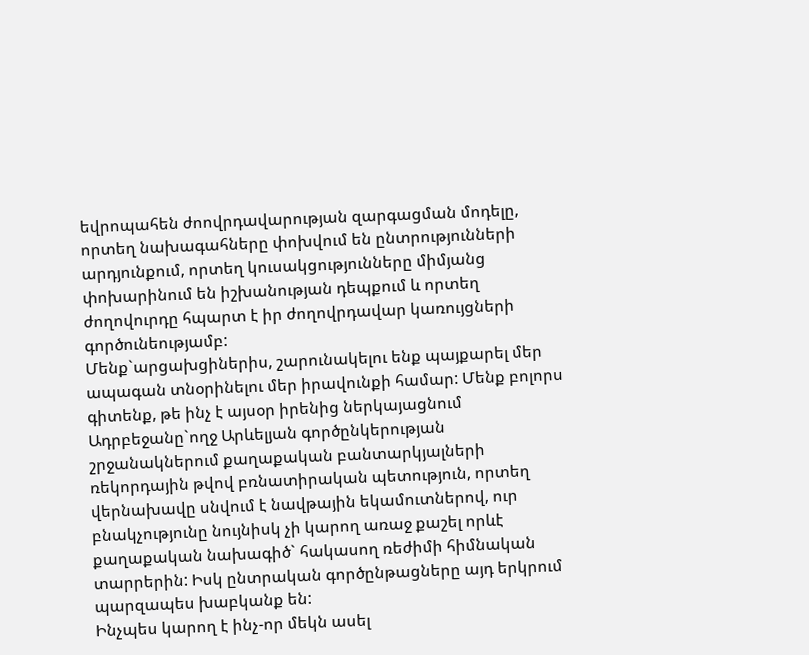եվրոպահեն ժոովրդավարության զարգացման մոդելը, որտեղ նախագահները փոխվում են ընտրությունների արդյունքում, որտեղ կուսակցությունները միմյանց փոխարինում են իշխանության դեպքում և որտեղ ժողովուրդը հպարտ է իր ժողովրդավար կառույցների գործունեությամբ:
Մենք`արցախցիներիս, շարունակելու ենք պայքարել մեր ապագան տնօրինելու մեր իրավունքի համար: Մենք բոլորս գիտենք, թե ինչ է այսօր իրենից ներկայացնում Ադրբեջանը`ողջ Արևելյան գործընկերության շրջանակներում քաղաքական բանտարկյալների ռեկորդային թվով բռնատիրական պետություն, որտեղ վերնախավը սնվում է նավթային եկամուտներով, ուր բնակչությունը նույնիսկ չի կարող առաջ քաշել որևէ քաղաքական նախագիծ` հակասող ռեժիմի հիմնական տարրերին: Իսկ ընտրական գործընթացները այդ երկրում պարզապես խաբկանք են:
Ինչպես կարող է ինչ-որ մեկն ասել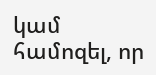կամ համոզել, որ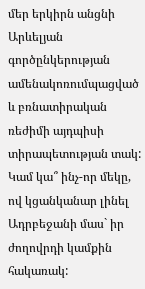մեր երկիրն անցնի Արևելյան գործընկերության ամենակոռումպացված և բռնատիրական ռեժիմի այդպիսի տիրապետության տակ: Կամ կա՞ ինչ-որ մեկը, ով կցանկանար լինել Ադրբեջանի մաս` իր ժողովրդի կամքին հակառակ: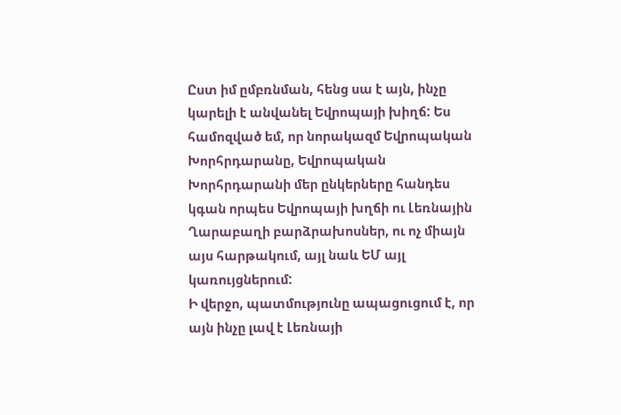Ըստ իմ ըմբռնման, հենց սա է այն, ինչը կարելի է անվանել Եվրոպայի խիղճ: Ես համոզված եմ, որ նորակազմ Եվրոպական Խորհրդարանը, Եվրոպական Խորհրդարանի մեր ընկերները հանդես կգան որպես Եվրոպայի խղճի ու Լեռնային Ղարաբաղի բարձրախոսներ, ու ոչ միայն այս հարթակում, այլ նաև ԵՄ այլ կառույցներում:
Ի վերջո, պատմությունը ապացուցում է, որ այն ինչը լավ է Լեռնայի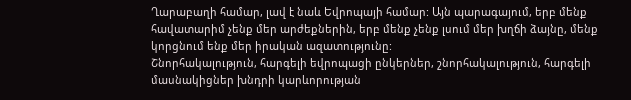Ղարաբաղի համար, լավ է նաև Եվրոպայի համար: Այն պարագայում, երբ մենք հավատարիմ չենք մեր արժեքներին, երբ մենք չենք լսում մեր խղճի ձայնը, մենք կորցնում ենք մեր իրական ազատությունը:
Շնորհակալություն, հարգելի եվրոպացի ընկերներ, շնորհակալություն, հարգելի մասնակիցներ խնդրի կարևորության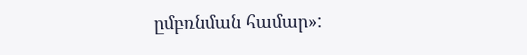ըմբռնման համար»: